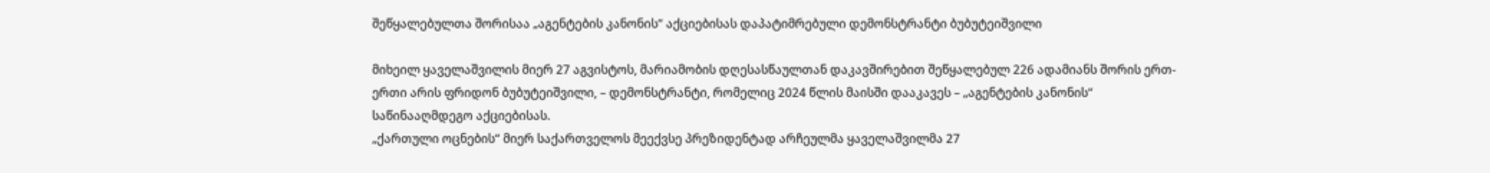შეწყალებულთა შორისაა „აგენტების კანონის“ აქციებისას დაპატიმრებული დემონსტრანტი ბუბუტეიშვილი

მიხეილ ყაველაშვილის მიერ 27 აგვისტოს, მარიამობის დღესასწაულთან დაკავშირებით შეწყალებულ 226 ადამიანს შორის ერთ-ერთი არის ფრიდონ ბუბუტეიშვილი, – დემონსტრანტი, რომელიც 2024 წლის მაისში დააკავეს – „აგენტების კანონის“ საწინააღმდეგო აქციებისას.
„ქართული ოცნების“ მიერ საქართველოს მეექვსე პრეზიდენტად არჩეულმა ყაველაშვილმა 27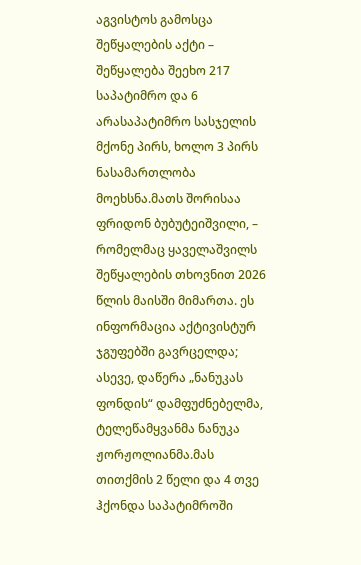აგვისტოს გამოსცა შეწყალების აქტი – შეწყალება შეეხო 217 საპატიმრო და 6 არასაპატიმრო სასჯელის მქონე პირს, ხოლო 3 პირს ნასამართლობა მოეხსნა.მათს შორისაა ფრიდონ ბუბუტეიშვილი, – რომელმაც ყაველაშვილს შეწყალების თხოვნით 2026 წლის მაისში მიმართა. ეს ინფორმაცია აქტივისტურ ჯგუფებში გავრცელდა; ასევე, დაწერა „ნანუკას ფონდის“ დამფუძნებელმა, ტელეწამყვანმა ნანუკა ჟორჟოლიანმა.მას თითქმის 2 წელი და 4 თვე ჰქონდა საპატიმროში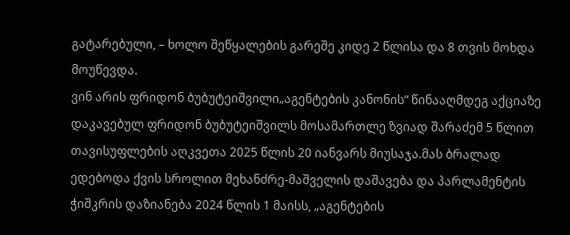გატარებული, – ხოლო შეწყალების გარეშე კიდე 2 წლისა და 8 თვის მოხდა მოუწევდა.
ვინ არის ფრიდონ ბუბუტეიშვილი„აგენტების კანონის“ წინააღმდეგ აქციაზე დაკავებულ ფრიდონ ბუბუტეიშვილს მოსამართლე ზვიად შარაძემ 5 წლით თავისუფლების აღკვეთა 2025 წლის 20 იანვარს მიუსაჯა.მას ბრალად ედებოდა ქვის სროლით მეხანძრე-მაშველის დაშავება და პარლამენტის ჭიშკრის დაზიანება 2024 წლის 1 მაისს, „აგენტების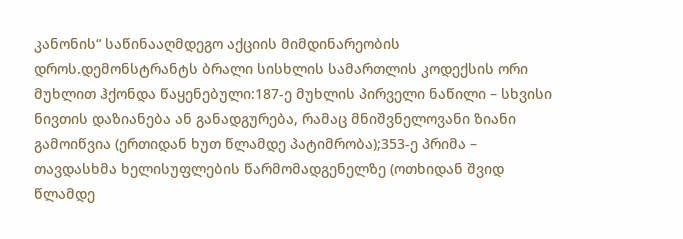კანონის“ საწინააღმდეგო აქციის მიმდინარეობის დროს.დემონსტრანტს ბრალი სისხლის სამართლის კოდექსის ორი მუხლით ჰქონდა წაყენებული:187-ე მუხლის პირველი ნაწილი – სხვისი ნივთის დაზიანება ან განადგურება, რამაც მნიშვნელოვანი ზიანი გამოიწვია (ერთიდან ხუთ წლამდე პატიმრობა);353-ე პრიმა – თავდასხმა ხელისუფლების წარმომადგენელზე (ოთხიდან შვიდ წლამდე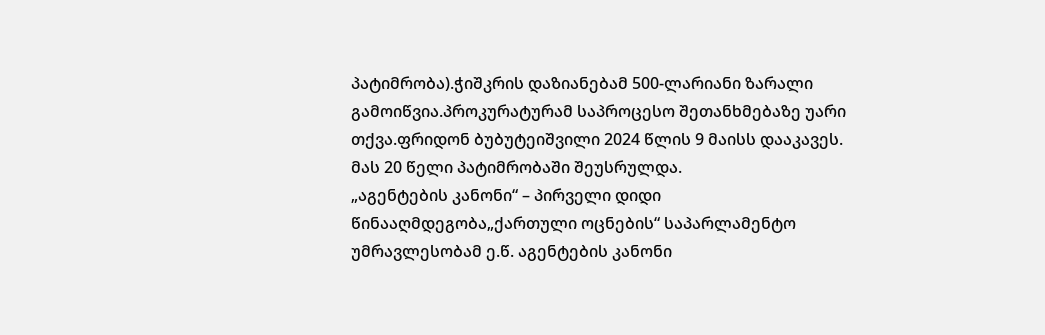პატიმრობა).ჭიშკრის დაზიანებამ 500-ლარიანი ზარალი გამოიწვია.პროკურატურამ საპროცესო შეთანხმებაზე უარი თქვა.ფრიდონ ბუბუტეიშვილი 2024 წლის 9 მაისს დააკავეს. მას 20 წელი პატიმრობაში შეუსრულდა.
„აგენტების კანონი“ – პირველი დიდი წინააღმდეგობა„ქართული ოცნების“ საპარლამენტო უმრავლესობამ ე.წ. აგენტების კანონი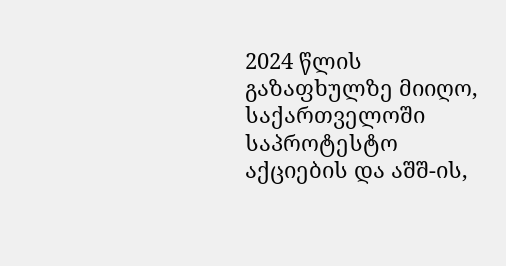2024 წლის გაზაფხულზე მიიღო, საქართველოში საპროტესტო აქციების და აშშ-ის,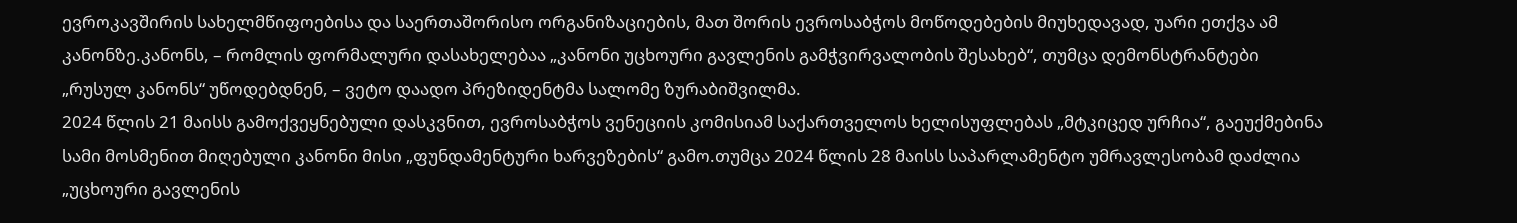ევროკავშირის სახელმწიფოებისა და საერთაშორისო ორგანიზაციების, მათ შორის ევროსაბჭოს მოწოდებების მიუხედავად, უარი ეთქვა ამ კანონზე.კანონს, – რომლის ფორმალური დასახელებაა „კანონი უცხოური გავლენის გამჭვირვალობის შესახებ“, თუმცა დემონსტრანტები „რუსულ კანონს“ უწოდებდნენ, – ვეტო დაადო პრეზიდენტმა სალომე ზურაბიშვილმა.
2024 წლის 21 მაისს გამოქვეყნებული დასკვნით, ევროსაბჭოს ვენეციის კომისიამ საქართველოს ხელისუფლებას „მტკიცედ ურჩია“, გაეუქმებინა სამი მოსმენით მიღებული კანონი მისი „ფუნდამენტური ხარვეზების“ გამო.თუმცა 2024 წლის 28 მაისს საპარლამენტო უმრავლესობამ დაძლია „უცხოური გავლენის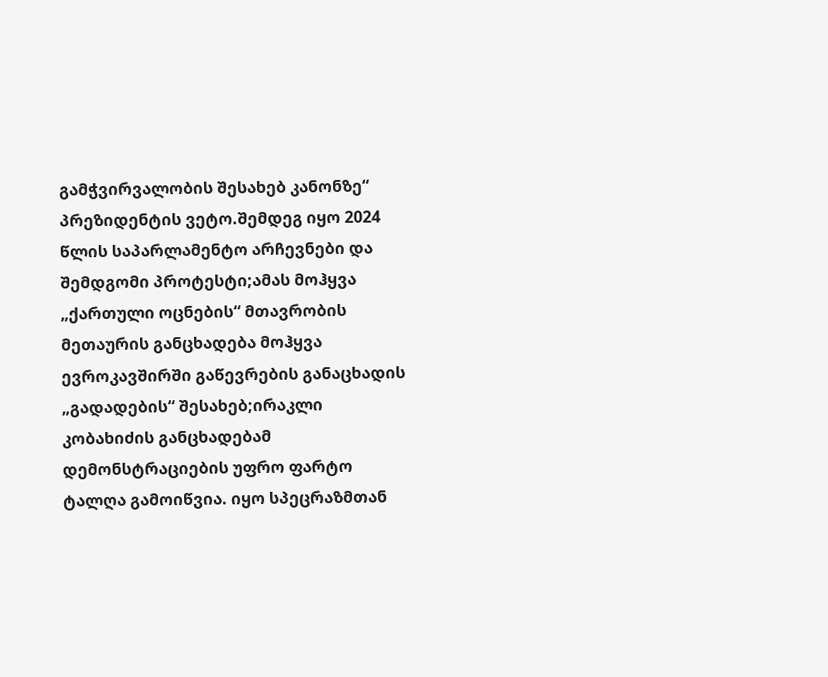გამჭვირვალობის შესახებ კანონზე“ პრეზიდენტის ვეტო.შემდეგ იყო 2024 წლის საპარლამენტო არჩევნები და შემდგომი პროტესტი;ამას მოჰყვა „ქართული ოცნების“ მთავრობის მეთაურის განცხადება მოჰყვა ევროკავშირში გაწევრების განაცხადის „გადადების“ შესახებ;ირაკლი კობახიძის განცხადებამ დემონსტრაციების უფრო ფარტო ტალღა გამოიწვია. იყო სპეცრაზმთან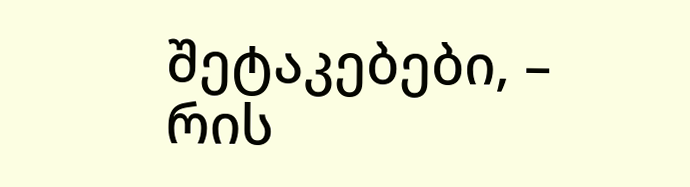შეტაკებები, – რის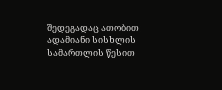შედეგადაც ათობით ადამიანი სისხლის სამართლის წესით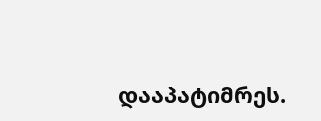დააპატიმრეს.